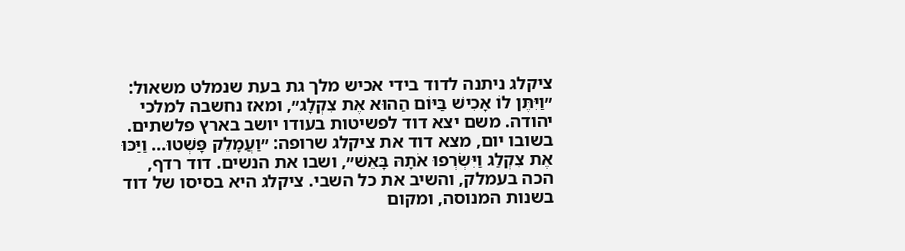ציקלג ניתנה לדוד בידי אכיש מלך גת בעת שנמלט משאול: ״וַיִּתֶּן לוֹ אָכִישׁ בַּיּוֹם הַהוּא אֶת צִקְלָג״, ומאז נחשבה למלכי יהודה. משם יצא דוד לפשיטות בעודו יושב בארץ פלשתים.
בשובו יום, מצא דוד את ציקלג שרופה: ״וַעֲמָלֵק פָּשְׁטוּ... וַיַּכּוּ אֶת צִקְלַג וַיִּשְׂרְפוּ אֹתָהּ בָּאֵשׁ״, ושבו את הנשים. דוד רדף, הכה בעמלק, והשיב את כל השבי. ציקלג היא בסיסו של דוד בשנות המנוסה, ומקום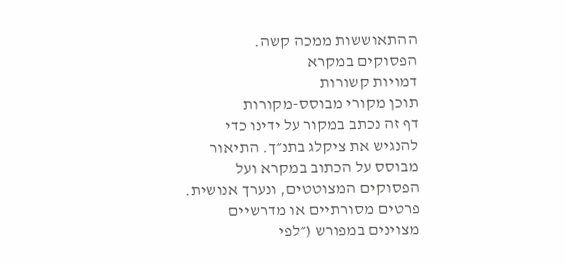ההתאוששות ממכה קשה.
הפסוקים במקרא
דמויות קשורות
תוכן מקורי מבוסס-מקורות
דף זה נכתב במקור על ידינו כדי להנגיש את ציקלג בתנ״ך. התיאור מבוסס על הכתוב במקרא ועל הפסוקים המצוטטים, ונערך אנושית. פרטים מסורתיים או מדרשיים מצוינים במפורש (״לפי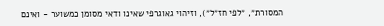המסורת״, ״לפי חז״ל״), וזיהוי גאוגרפי שאינו ודאי מסומן כמשוער - ואינם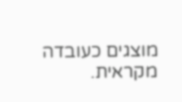מוצגים כעובדה מקראית.